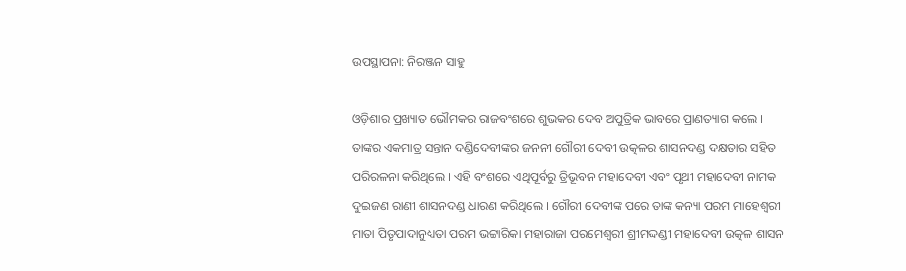ଉପସ୍ଥାପନା: ନିରଞ୍ଜନ ସାହୁ

ଓଡ଼ିଶାର ପ୍ରଖ୍ୟାତ ଭୌମକର ରାଜବଂଶରେ ଶୁଭକର ଦେବ ଅପୁତ୍ରିକ ଭାବରେ ପ୍ରାଣତ୍ୟାଗ କଲେ । ତାଙ୍କର ଏକମାତ୍ର ସନ୍ତାନ ଦଣ୍ଡିଦେବୀଙ୍କର ଜନନୀ ଗୌରୀ ଦେବୀ ଉତ୍କଳର ଶାସନଦଣ୍ଡ ଦକ୍ଷତାର ସହିତ ପରିରଳନା କରିଥିଲେ । ଏହି ବଂଶରେ ଏଥିପୂର୍ବରୁ ତ୍ରିଭୂବନ ମହାଦେବୀ ଏବଂ ପୃଥୀ ମହାଦେବୀ ନାମକ ଦୁଇଜଣ ରାଣୀ ଶାସନଦଣ୍ଡ ଧାରଣ କରିଥିଲେ । ଗୌରୀ ଦେବୀଙ୍କ ପରେ ତାଙ୍କ କନ୍ୟା ପରମ ମାହେଶ୍ବରୀ ମାତା ପିତୃପାଦାନୁଧ୍ୟତା ପରମ ଭଟ୍ଟାରିକା ମହାରାଜା ପରମେଶ୍ବରୀ ଶ୍ରୀମଦ୍ଦଣ୍ଡୀ ମହାଦେବୀ ଉତ୍କଳ ଶାସନ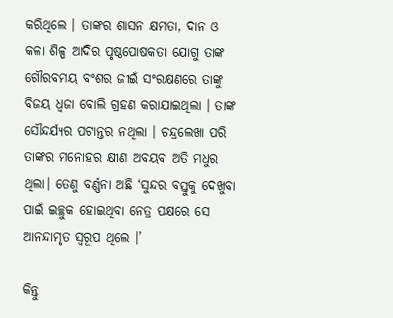କରିଥିଲେ । ତାଙ୍କର ଶାସନ କ୍ଷମତା, ଦାନ ଓ କଳା ଶିଳ୍ପ ଆଦିର ପୃଷ୍ଠପୋଷକତା ଯୋଗୁ ତାଙ୍କ ଗୌରବମୟ ବଂଶର ଜୀଇଁ ସଂରକ୍ଷଣରେ ତାଙ୍କୁ ବିଜୟ ଧ୍ୱଜା ବୋଲି ଗ୍ରହଣ କରାଯାଇଥିଲା । ତାଙ୍କ ସୌନ୍ଦର୍ଯ୍ୟର ପଟାନ୍ତର ନଥିଲା । ଚନ୍ଦ୍ରଲେଖା ପରି ତାଙ୍କର ମନୋହର କ୍ଷୀଣ ଅବୟବ ଅତି ମଧୁର ଥିଲା। ତେଣୁ ବର୍ଣ୍ଣନା ଅଛି ‘ସୁନ୍ଦର ବସ୍ତୁକୁ ଦେଖୁବା ପାଇଁ ଇଚ୍ଛୁକ ହୋଇଥିବା ନେତ୍ର ପକ୍ଷରେ ସେ ଆନନ୍ଦାମୃତ ସ୍ବରୂପ ଥିଲେ ।’

କିନ୍ତୁ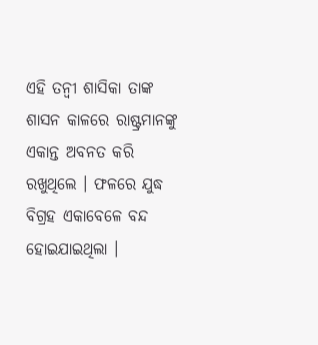ଏହି ତନ୍ଵୀ ଶାସିକା ତାଙ୍କ ଶାସନ କାଳରେ ରାଷ୍ଟ୍ରମାନଙ୍କୁ ଏକାନ୍ତ ଅବନତ କରି ରଖୁଥିଲେ । ଫଳରେ ଯୁଦ୍ଧ ବିଗ୍ରହ ଏକାବେଳେ ବନ୍ଦ ହୋଇଯାଇଥିଲା ।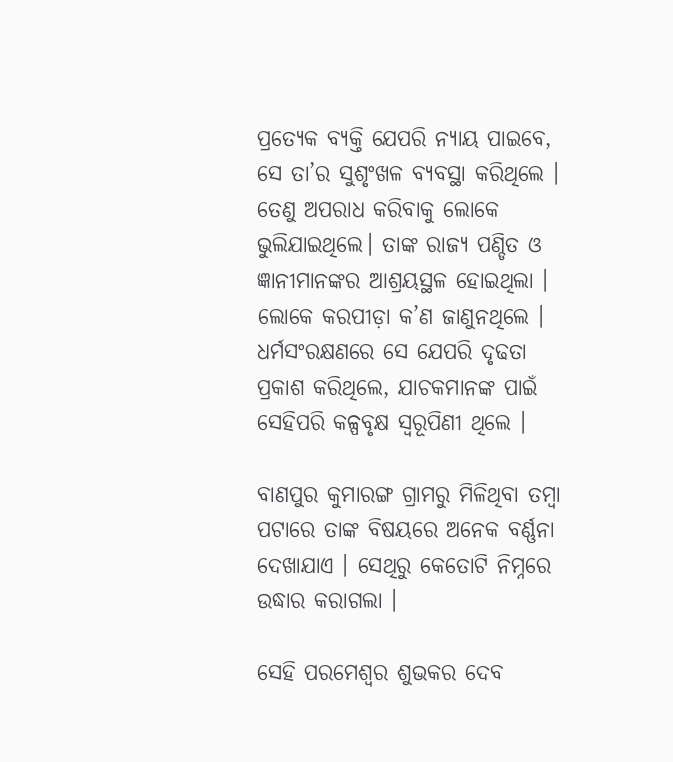ପ୍ରତ୍ୟେକ ବ୍ୟକ୍ତି ଯେପରି ନ୍ୟାୟ ପାଇବେ, ସେ ତା’ର ସୁଶୃଂଖଳ ବ୍ୟବସ୍ଥା କରିଥିଲେ । ତେଣୁ ଅପରାଧ କରିବାକୁ ଲୋକେ ଭୁଲିଯାଇଥିଲେ। ତାଙ୍କ ରାଜ୍ୟ ପଣ୍ଡିତ ଓ ଜ୍ଞାନୀମାନଙ୍କର ଆଶ୍ରୟସ୍ଥଳ ହୋଇଥିଲା । ଲୋକେ କରପୀଡ଼ା କ’ଣ ଜାଣୁନଥିଲେ । ଧର୍ମସଂରକ୍ଷଣରେ ସେ ଯେପରି ଦୃଢତା ପ୍ରକାଶ କରିଥିଲେ, ଯାଚକମାନଙ୍କ ପାଇଁ ସେହିପରି କଳ୍ପବୃକ୍ଷ ସ୍ବରୂପିଣୀ ଥିଲେ ।

ବାଣପୁର କୁମାରଙ୍ଗ ଗ୍ରାମରୁ ମିଳିଥିବା ତମ୍ବା  ପଟାରେ ତାଙ୍କ ବିଷୟରେ ଅନେକ ବର୍ଣ୍ଣନା ଦେଖାଯାଏ । ସେଥିରୁ କେତୋଟି ନିମ୍ନରେ ଉଦ୍ଧାର କରାଗଲା ।

ସେହି ପରମେଶ୍ଵର ଶୁଭକର ଦେବ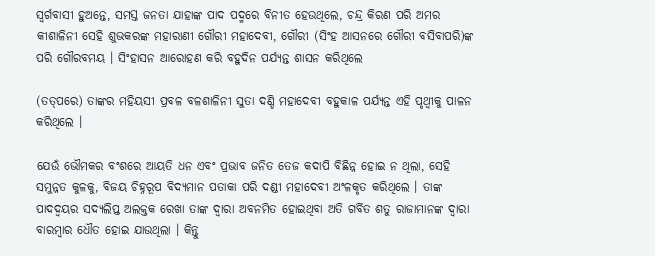ସ୍ବର୍ଗବାସୀ ହୁଅନ୍ତେ, ସମସ୍ତ ଜନତା ଯାହାଙ୍କ ପାଦ ପଦ୍ମରେ ବିନୀତ ହେଉଥିଲେ, ଚନ୍ଦ୍ର କିରଣ ପରି ଅମର କୀଶାଳିନୀ ସେହି ଶୁଭକରଙ୍କ ମହାରାଣୀ ଗୌରୀ ମହାଦେବୀ, ଗୌରୀ (ସିଂହ ଆସନରେ ଗୌରୀ ବସିବାପରି)ଙ୍କ ପରି ଗୌରବମୟ । ସିଂହାସନ ଆରୋହଣ କରି ବହୁଦିନ ପର୍ଯ୍ୟନ୍ତ ଶାସନ କରିଥିଲେ

(ତତ୍‌ପରେ) ତାଙ୍କର ମହିୟସୀ ପ୍ରବଳ ବଳଶାଳିନୀ ସୁତା ଦଣ୍ଡି ମହାଦେବୀ ବହୁକାଳ ପର୍ଯ୍ୟନ୍ତ ଏହି ପୃଥ୍ଵୀକୁ ପାଳନ କରିଥିଲେ ।

ଯେଉଁ ଭୌମକର ବଂଶରେ ଆୟତି ଧନ ଏବଂ ପ୍ରଭାବ ଜନିତ ତେଜ କଦାପି ବିଛିନ୍ନ ହୋଇ ନ ଥିଲା, ସେହି ସମୁନ୍ନତ କୁଳକୁ, ବିଜୟ ଚିହ୍ନରୂପ ବିଦ୍ୟମାନ ପତାକା ପରି ଦଣ୍ଡୀ ମହାଦେବୀ ଅଂଳକୃତ କରିଥିଲେ । ତାଙ୍କ ପାଦଦ୍ୱୟର ସଦ୍ୟଲିପ୍ତ ଅଲକ୍ତକ ରେଖା ତାଙ୍କ ଦ୍ବାରା ଅବନମିତ ହୋଇଥିବା ଅତି ଗର୍ବିତ ଶତୁ ରାଜାମାନଙ୍କ ଦ୍ବାରା ବାରମ୍ବାର ଧୌତ ହୋଇ ଯାଉଥିଲା । କିନ୍ତୁ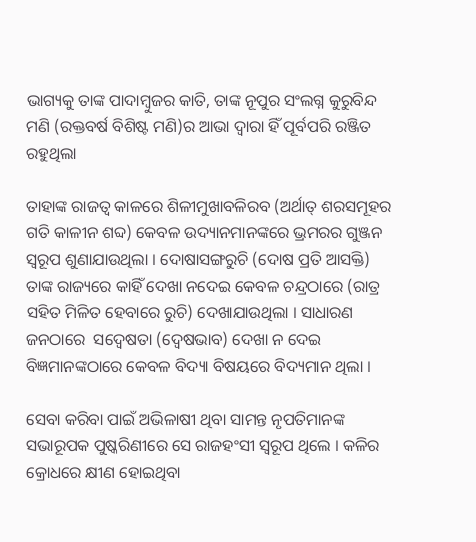ଭାଗ୍ୟକୁ ତାଙ୍କ ପାଦାମ୍ବୁଜର କାତି, ତାଙ୍କ ନୂପୁର ସଂଲଗ୍ନ କୁରୁବିନ୍ଦ ମଣି (ରକ୍ତବର୍ଷ ବିଶିଷ୍ଟ ମଣି)ର ଆଭା ଦ୍ଵାରା ହିଁ ପୂର୍ବପରି ରଞ୍ଜିତ ରହୁଥିଲା

ତାହାଙ୍କ ରାଜତ୍ଵ କାଳରେ ଶିଳୀମୁଖାବଳିରବ (ଅର୍ଥାତ୍ ଶରସମୂହର ଗତି କାଳୀନ ଶବ୍ଦ) କେବଳ ଉଦ୍ୟାନମାନଙ୍କରେ ଭ୍ରମରର ଗୁଞ୍ଜନ ସ୍ବରୂପ ଶୁଣାଯାଉଥିଲା । ଦୋଷାସଙ୍ଗରୁଚି (ଦୋଷ ପ୍ରତି ଆସକ୍ତି) ତାଙ୍କ ରାଜ୍ୟରେ କାହିଁ ଦେଖା ନଦେଇ କେବଳ ଚନ୍ଦ୍ରଠାରେ (ରାତ୍ର ସହିତ ମିଳିତ ହେବାରେ ରୁଚି) ଦେଖାଯାଉଥିଲା । ସାଧାରଣ ଜନଠାରେ  ସଦ୍ଵେଷତା (ଦ୍ବେଷଭାବ) ଦେଖା ନ ଦେଇ ବିଜ୍ଞମାନଙ୍କଠାରେ କେବଳ ବିଦ୍ୟା ବିଷୟରେ ବିଦ୍ୟମାନ ଥିଲା ।

ସେବା କରିବା ପାଇଁ ଅଭିଳାଷୀ ଥିବା ସାମନ୍ତ ନୃପତିମାନଙ୍କ ସଭାରୂପକ ପୁଷ୍କରିଣୀରେ ସେ ରାଜହଂସୀ ସ୍ଵରୂପ ଥିଲେ । କଳିର କ୍ରୋଧରେ କ୍ଷୀଣ ହୋଇଥିବା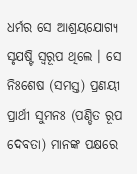ଧର୍ମର ସେ ଆଶ୍ରୟଯୋଗ୍ୟ ସୃଯଷ୍ଟି ସ୍ଵରୂପ ଥିଲେ । ସେ ନିଃଶେଷ (ସମସ୍ତ) ପ୍ରଣୟୀ ପ୍ରାର୍ଥୀ ସୁମନଃ (ପଣ୍ଡିତ ରୂପ ଦେବତା) ମାନଙ୍କ ପକ୍ଷରେ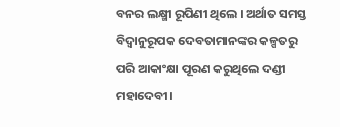ବନର ଲକ୍ଷ୍ମୀ ରୂପିଣୀ ଥିଲେ । ଅର୍ଥାତ ସମସ୍ତ ବିଦ୍ଵାନୁରୂପକ ଦେବତାମାନଙ୍କର କଳ୍ପତରୁ ପରି ଆକାଂକ୍ଷା ପୂରଣ କରୁଥିଲେ ଦଣ୍ଡୀ ମହାଦେବୀ।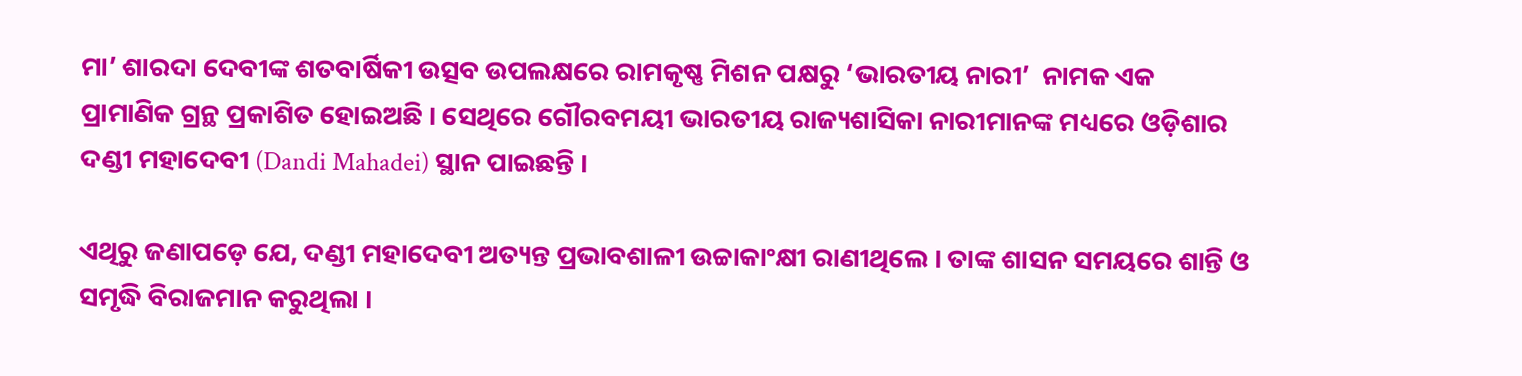ମା’ ଶାରଦା ଦେବୀଙ୍କ ଶତବାର୍ଷିକୀ ଉତ୍ସବ ଉପଲକ୍ଷରେ ରାମକୃଷ୍ଣ ମିଶନ ପକ୍ଷରୁ ‘ଭାରତୀୟ ନାରୀ’  ନାମକ ଏକ ପ୍ରାମାଣିକ ଗ୍ରନ୍ଥ ପ୍ରକାଶିତ ହୋଇଅଛି । ସେଥିରେ ଗୌରବମୟୀ ଭାରତୀୟ ରାଜ୍ୟଶାସିକା ନାରୀମାନଙ୍କ ମଧ୍ୟରେ ଓଡ଼ିଶାର ଦଣ୍ଡୀ ମହାଦେବୀ (Dandi Mahadei) ସ୍ଥାନ ପାଇଛନ୍ତି ।

ଏଥିରୁ ଜଣାପଡ଼େ ଯେ, ଦଣ୍ଡୀ ମହାଦେବୀ ଅତ୍ୟନ୍ତ ପ୍ରଭାବଶାଳୀ ଉଚ୍ଚାକାଂକ୍ଷୀ ରାଣୀଥିଲେ । ତାଙ୍କ ଶାସନ ସମୟରେ ଶାନ୍ତି ଓ ସମୃଦ୍ଧି ବିରାଜମାନ କରୁଥିଲା ।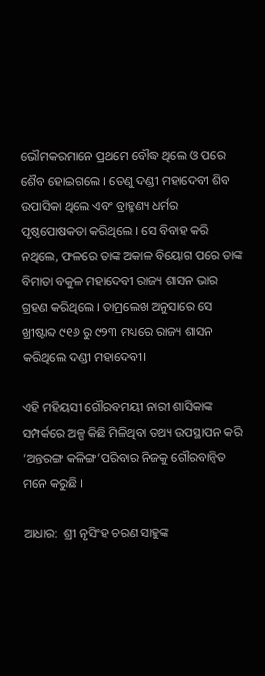ଭୌମକରମାନେ ପ୍ରଥମେ ବୌଦ୍ଧ ଥିଲେ ଓ ପରେ ଶୈବ ହୋଇଗଲେ । ତେଣୁ ଦଣ୍ଡୀ ମହାଦେବୀ ଶିବ ଉପାସିକା ଥିଲେ ଏବଂ ବ୍ରାହ୍ମଣ୍ୟ ଧର୍ମର ପୃଷ୍ଠପୋଷକତା କରିଥିଲେ । ସେ ବିବାହ କରି ନଥିଲେ, ଫଳରେ ତାଙ୍କ ଅକାଳ ବିୟୋଗ ପରେ ତାଙ୍କ ବିମାତା ବକୁଳ ମହାଦେବୀ ରାଜ୍ୟ ଶାସନ ଭାର ଗ୍ରହଣ କରିଥିଲେ । ତାମ୍ରଲେଖ ଅନୁସାରେ ସେ ଖ୍ରୀଷ୍ଟାବ୍ଦ ୯୧୬ ରୁ ୯୨୩ ମଧ୍ୟରେ ରାଜ୍ୟ ଶାସନ କରିଥିଲେ ଦଣ୍ଡୀ ମହାଦେବୀ।

ଏହି ମହିୟସୀ ଗୌରବମୟୀ ନାରୀ ଶାସିକାଙ୍କ ସମ୍ପର୍କରେ ଅଳ୍ପ କିଛି ମିଳିଥିବା ତଥ୍ୟ ଉପସ୍ଥାପନ କରି ‘ଅନ୍ତରଙ୍ଗ କଳିଙ୍ଗ’ପରିବାର ନିଜକୁ ଗୌରବାନ୍ଵିତ ମନେ କରୁଛି ।

ଆଧାର:  ଶ୍ରୀ ନୃସିଂହ ଚରଣ ସାହୁଙ୍କ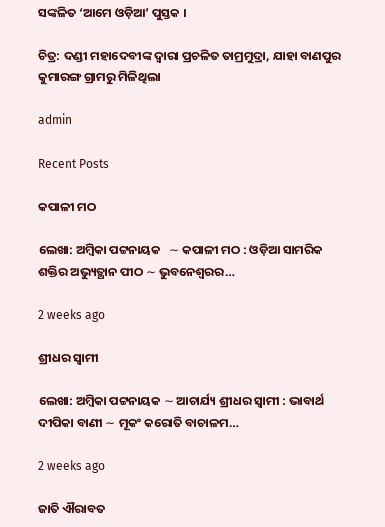ସଙ୍କଳିତ ‘ଆମେ ଓଡ଼ିଆ’ ପୁସ୍ତକ ।

ଚିତ୍ର: ଦଣ୍ଡୀ ମହାଦେବୀଙ୍କ ଦ୍ଵାରା ପ୍ରଚଳିତ ତାମ୍ରମୁଦ୍ରା, ଯାହା ବାଣପୁର କୁମାରଙ୍ଗ ଗ୍ରାମରୁ ମିଳିଥିଲା

admin

Recent Posts

କପାଳୀ ମଠ

ଲେଖା: ଅମ୍ବିକା ପଟ୍ଟନାୟକ   ∼ କପାଳୀ ମଠ : ଓଡ଼ିଆ ସାମରିକ ଶକ୍ତିର ଅଭ୍ୟୁତ୍ଥାନ ପୀଠ ∼ ଭୁବନେଶ୍ୱରର…

2 weeks ago

ଶ୍ରୀଧର ସ୍ୱାମୀ

ଲେଖା: ଅମ୍ବିକା ପଟ୍ଟନାୟକ ∼ ଆଚାର୍ଯ୍ୟ ଶ୍ରୀଧର ସ୍ୱାମୀ : ଭାବାର୍ଥ ଦୀପିକା ବାଣୀ ∼ ମୂକଂ କରୋତି ବାଚାଳମ…

2 weeks ago

ଜାତି ଐରାବତ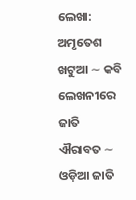ଲେଖା: ଅମୃତେଶ ଖଟୁଆ ∼ କବି ଲେଖନୀରେ ଜାତି ଐରାବତ ∼ ଓଡ଼ିଆ ଜାତି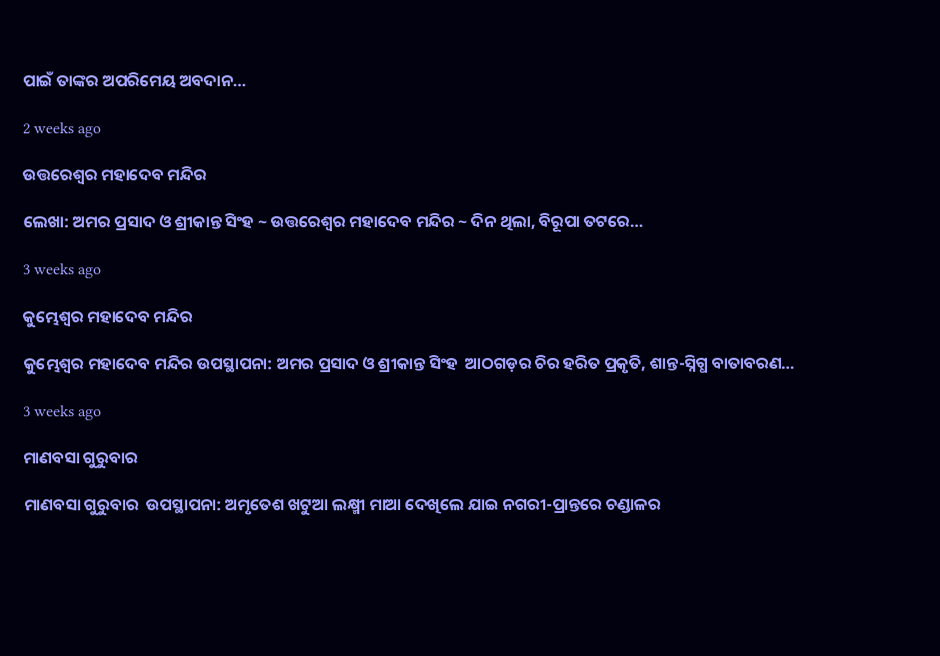ପାଇଁ ତାଙ୍କର ଅପରିମେୟ ଅବଦାନ…

2 weeks ago

ଉତ୍ତରେଶ୍ଵର ମହାଦେବ ମନ୍ଦିର

ଲେଖା: ଅମର ପ୍ରସାଦ ଓ ଶ୍ରୀକାନ୍ତ ସିଂହ ~ ଉତ୍ତରେଶ୍ଵର ମହାଦେବ ମନ୍ଦିର ~ ଦିନ ଥିଲା, ବିରୂପା ତଟରେ…

3 weeks ago

କୁମ୍ଭେଶ୍ୱର ମହାଦେବ ମନ୍ଦିର

କୁମ୍ଭେଶ୍ୱର ମହାଦେବ ମନ୍ଦିର ଉପସ୍ଥାପନା: ଅମର ପ୍ରସାଦ ଓ ଶ୍ରୀକାନ୍ତ ସିଂହ  ଆଠଗଡ଼ର ଚିର ହରିତ ପ୍ରକୃତି, ଶାନ୍ତ-ସ୍ନିଗ୍ଧ ବାତାବରଣ…

3 weeks ago

ମାଣବସା ଗୁରୁବାର

ମାଣବସା ଗୁରୁବାର  ଉପସ୍ଥାପନା: ଅମୃତେଶ ଖଟୁଆ ଲକ୍ଷ୍ମୀ ମାଆ ଦେଖିଲେ ଯାଇ ନଗରୀ-ପ୍ରାନ୍ତରେ ଚଣ୍ଡାଳର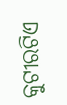କୁଟୀରଟିଏ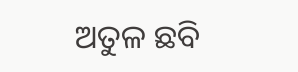ଅତୁଳ ଛବି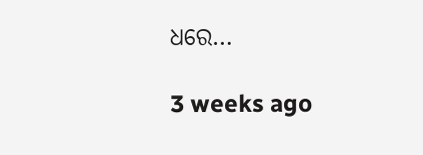ଧରେ…

3 weeks ago